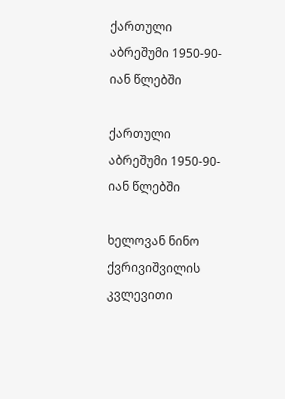ქართული აბრეშუმი 1950-90-იან წლებში

ქართული აბრეშუმი 1950-90-იან წლებში

ხელოვან ნინო ქვრივიშვილის კვლევითი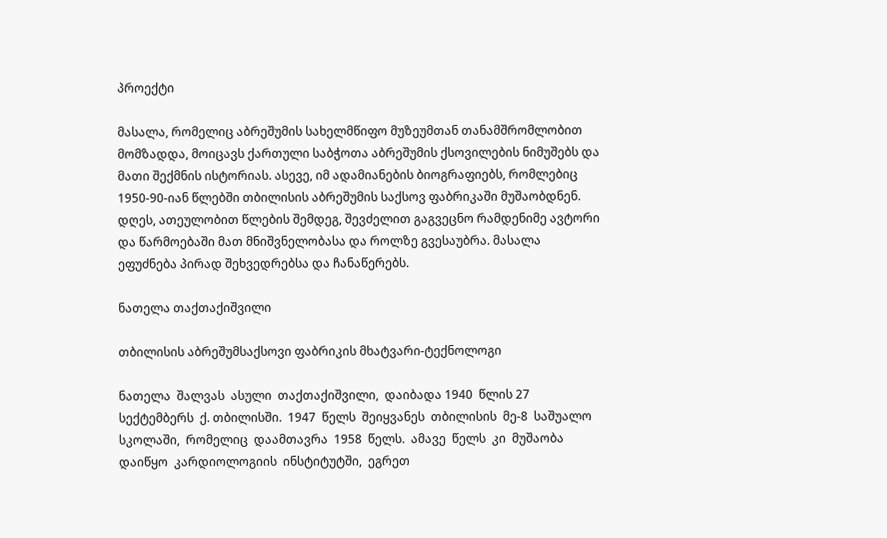პროექტი

მასალა, რომელიც აბრეშუმის სახელმწიფო მუზეუმთან თანამშრომლობით მომზადდა, მოიცავს ქართული საბჭოთა აბრეშუმის ქსოვილების ნიმუშებს და მათი შექმნის ისტორიას. ასევე, იმ ადამიანების ბიოგრაფიებს, რომლებიც 1950-90-იან წლებში თბილისის აბრეშუმის საქსოვ ფაბრიკაში მუშაობდნენ. დღეს, ათეულობით წლების შემდეგ, შევძელით გაგვეცნო რამდენიმე ავტორი და წარმოებაში მათ მნიშვნელობასა და როლზე გვესაუბრა. მასალა ეფუძნება პირად შეხვედრებსა და ჩანაწერებს.

ნათელა თაქთაქიშვილი

თბილისის აბრეშუმსაქსოვი ფაბრიკის მხატვარი-ტექნოლოგი

ნათელა  შალვას  ასული  თაქთაქიშვილი,  დაიბადა 1940  წლის 27  სექტემბერს  ქ. თბილისში.  1947  წელს  შეიყვანეს  თბილისის  მე-8  საშუალო  სკოლაში,  რომელიც  დაამთავრა  1958  წელს.  ამავე  წელს  კი  მუშაობა დაიწყო  კარდიოლოგიის  ინსტიტუტში,  ეგრეთ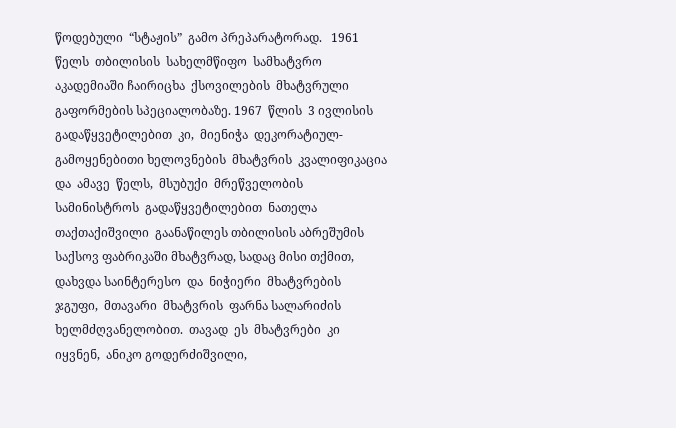წოდებული  “სტაჟის”  გამო პრეპარატორად.   1961  წელს  თბილისის  სახელმწიფო  სამხატვრო  აკადემიაში ჩაირიცხა  ქსოვილების  მხატვრული გაფორმების სპეციალობაზე. 1967  წლის  3 ივლისის  გადაწყვეტილებით  კი,  მიენიჭა  დეკორატიულ-გამოყენებითი ხელოვნების  მხატვრის  კვალიფიკაცია  და  ამავე  წელს,  მსუბუქი  მრეწველობის სამინისტროს  გადაწყვეტილებით  ნათელა  თაქთაქიშვილი  გაანაწილეს თბილისის აბრეშუმის საქსოვ ფაბრიკაში მხატვრად, სადაც მისი თქმით, დახვდა საინტერესო  და  ნიჭიერი  მხატვრების  ჯგუფი,  მთავარი  მხატვრის  ფარნა სალარიძის  ხელმძღვანელობით.  თავად  ეს  მხატვრები  კი  იყვნენ,  ანიკო გოდერძიშვილი,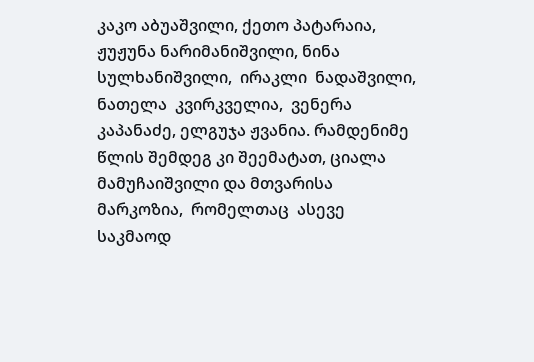კაკო აბუაშვილი, ქეთო პატარაია, ჟუჟუნა ნარიმანიშვილი, ნინა სულხანიშვილი,  ირაკლი  ნადაშვილი,  ნათელა  კვირკველია,  ვენერა  კაპანაძე, ელგუჯა ჟვანია. რამდენიმე წლის შემდეგ კი შეემატათ, ციალა მამუჩაიშვილი და მთვარისა  მარკოზია,  რომელთაც  ასევე  საკმაოდ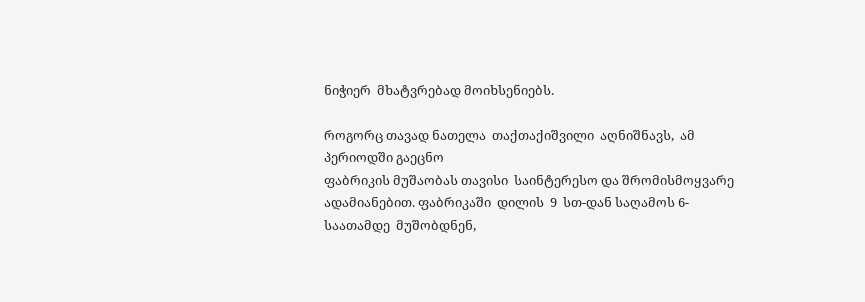ნიჭიერ  მხატვრებად მოიხსენიებს.

როგორც თავად ნათელა  თაქთაქიშვილი  აღნიშნავს,  ამ  პერიოდში გაეცნო
ფაბრიკის მუშაობას თავისი  საინტერესო და შრომისმოყვარე  ადამიანებით. ფაბრიკაში  დილის  9  სთ-დან საღამოს 6- საათამდე  მუშობდნენ,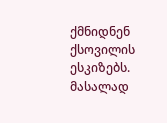ქმნიდნენ ქსოვილის  ესკიზებს.  მასალად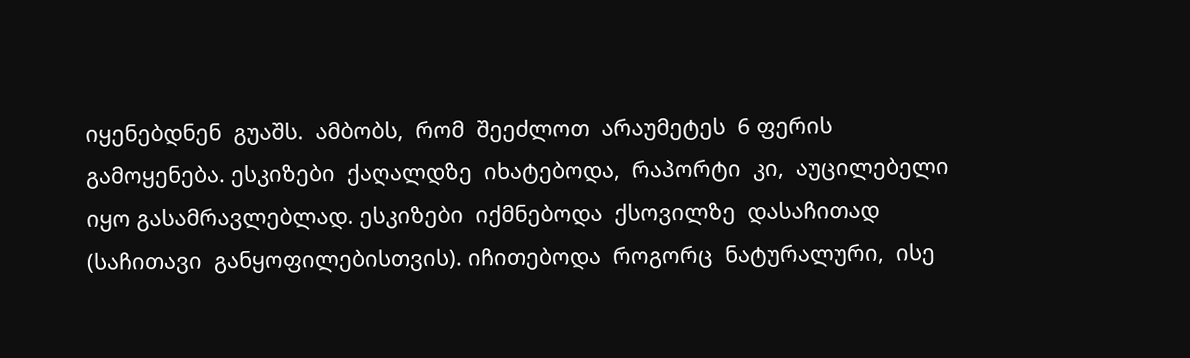იყენებდნენ  გუაშს.  ამბობს,  რომ  შეეძლოთ  არაუმეტეს  6 ფერის გამოყენება. ესკიზები  ქაღალდზე  იხატებოდა,  რაპორტი  კი,  აუცილებელი  იყო გასამრავლებლად. ესკიზები  იქმნებოდა  ქსოვილზე  დასაჩითად  (საჩითავი  განყოფილებისთვის). იჩითებოდა  როგორც  ნატურალური,  ისე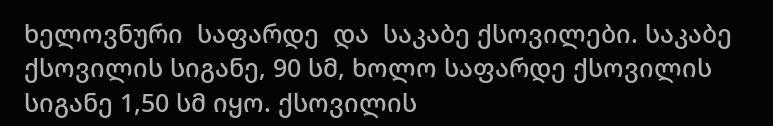ხელოვნური  საფარდე  და  საკაბე ქსოვილები. საკაბე ქსოვილის სიგანე, 90 სმ, ხოლო საფარდე ქსოვილის სიგანე 1,50 სმ იყო. ქსოვილის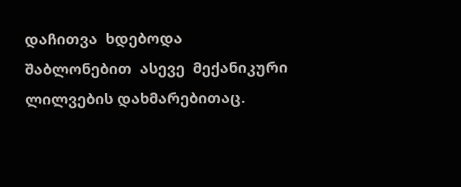დაჩითვა  ხდებოდა შაბლონებით  ასევე  მექანიკური  ლილვების დახმარებითაც.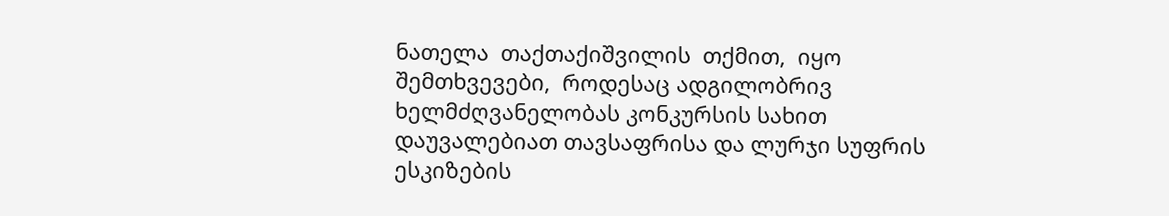ნათელა  თაქთაქიშვილის  თქმით,  იყო  შემთხვევები,  როდესაც ადგილობრივ ხელმძღვანელობას კონკურსის სახით დაუვალებიათ თავსაფრისა და ლურჯი სუფრის ესკიზების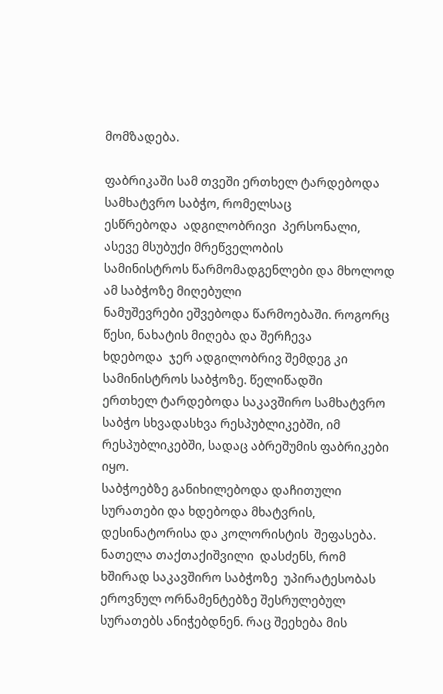მომზადება.

ფაბრიკაში სამ თვეში ერთხელ ტარდებოდა სამხატვრო საბჭო, რომელსაც
ესწრებოდა  ადგილობრივი  პერსონალი, ასევე მსუბუქი მრეწველობის
სამინისტროს წარმომადგენლები და მხოლოდ  ამ საბჭოზე მიღებული
ნამუშევრები ეშვებოდა წარმოებაში. როგორც წესი, ნახატის მიღება და შერჩევა
ხდებოდა  ჯერ ადგილობრივ შემდეგ კი სამინისტროს საბჭოზე. წელიწადში
ერთხელ ტარდებოდა საკავშირო სამხატვრო  საბჭო სხვადასხვა რესპუბლიკებში, იმ რესპუბლიკებში, სადაც აბრეშუმის ფაბრიკები იყო.
საბჭოებზე განიხილებოდა დაჩითული  სურათები და ხდებოდა მხატვრის,
დესინატორისა და კოლორისტის  შეფასება. ნათელა თაქთაქიშვილი  დასძენს, რომ  ხშირად საკავშირო საბჭოზე  უპირატესობას  ეროვნულ ორნამენტებზე შესრულებულ სურათებს ანიჭებდნენ. რაც შეეხება მის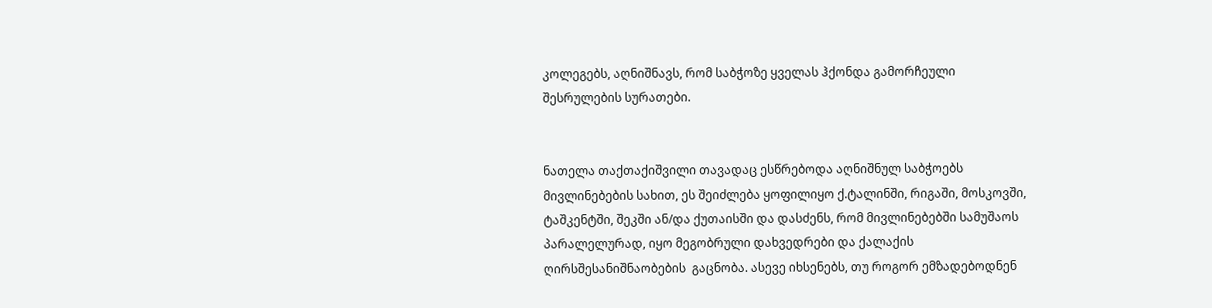კოლეგებს, აღნიშნავს, რომ საბჭოზე ყველას ჰქონდა გამორჩეული შესრულების სურათები.


ნათელა თაქთაქიშვილი თავადაც ესწრებოდა აღნიშნულ საბჭოებს მივლინებების სახით, ეს შეიძლება ყოფილიყო ქ.ტალინში, რიგაში, მოსკოვში, ტაშკენტში, შეკში ან/და ქუთაისში და დასძენს, რომ მივლინებებში სამუშაოს პარალელურად, იყო მეგობრული დახვედრები და ქალაქის ღირსშესანიშნაობების  გაცნობა. ასევე იხსენებს, თუ როგორ ემზადებოდნენ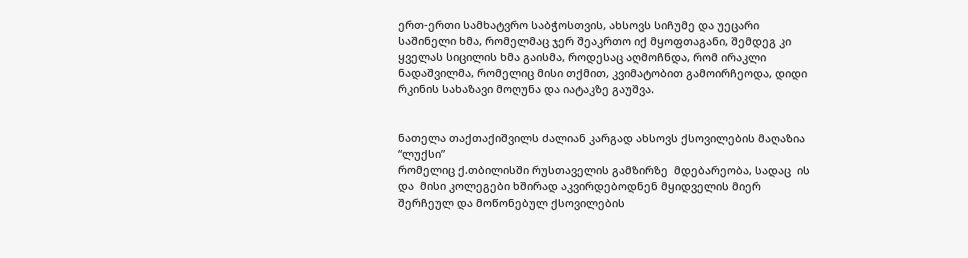ერთ-ერთი სამხატვრო საბჭოსთვის, ახსოვს სიჩუმე და უეცარი საშინელი ხმა, რომელმაც ჯერ შეაკრთო იქ მყოფთაგანი, შემდეგ კი ყველას სიცილის ხმა გაისმა, როდესაც აღმოჩნდა, რომ ირაკლი ნადაშვილმა, რომელიც მისი თქმით, კვიმატობით გამოირჩეოდა, დიდი რკინის სახაზავი მოღუნა და იატაკზე გაუშვა.


ნათელა თაქთაქიშვილს ძალიან კარგად ახსოვს ქსოვილების მაღაზია “ლუქსი”
რომელიც ქ.თბილისში რუსთაველის გამზირზე  მდებარეობა, სადაც  ის  და  მისი კოლეგები ხშირად აკვირდებოდნენ მყიდველის მიერ შერჩეულ და მოწონებულ ქსოვილების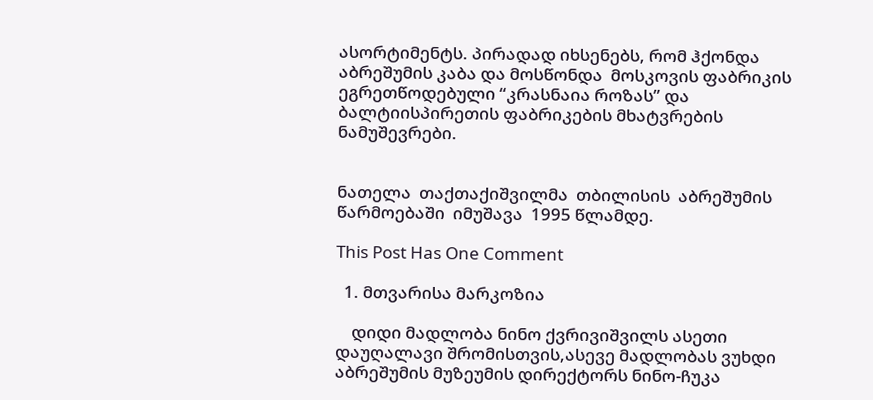ასორტიმენტს. პირადად იხსენებს, რომ ჰქონდა  აბრეშუმის კაბა და მოსწონდა  მოსკოვის ფაბრიკის ეგრეთწოდებული “კრასნაია როზას” და ბალტიისპირეთის ფაბრიკების მხატვრების ნამუშევრები.


ნათელა  თაქთაქიშვილმა  თბილისის  აბრეშუმის   წარმოებაში  იმუშავა  1995 წლამდე.

This Post Has One Comment

  1. მთვარისა მარკოზია

    დიდი მადლობა ნინო ქვრივიშვილს ასეთი დაუღალავი შრომისთვის,ასევე მადლობას ვუხდი აბრეშუმის მუზეუმის დირექტორს ნინო-ჩუკა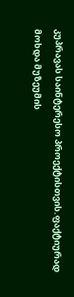კუპრავას საინტერესო პროექტისთვის.ფაქტიურად მოხდა მუზეუმის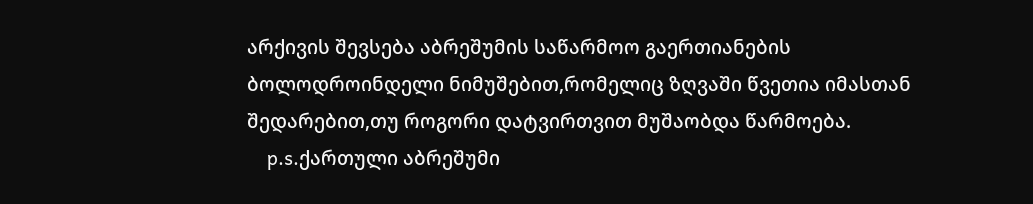არქივის შევსება აბრეშუმის საწარმოო გაერთიანების ბოლოდროინდელი ნიმუშებით,რომელიც ზღვაში წვეთია იმასთან შედარებით,თუ როგორი დატვირთვით მუშაობდა წარმოება.
    p.s.ქართული აბრეშუმი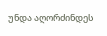უნდა აღორძინდეს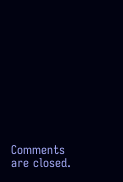Comments are closed.